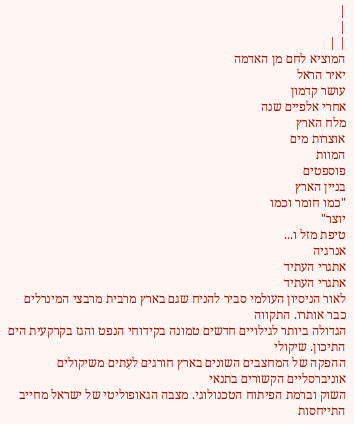|
|
| |
המוציא לחם מן האדמה
יאיר הראל
עושר קדמון
אחרי אלפיים שנה
מלח הארץ
אוצרות מים
המוות
פוספטים
בניין הארץ
"כמו חומר וכמו
יוצר"
טיפת מזל ו...
אנרגיה
אתגרי העתיד
אתגרי העתיד
לאור הניסיון העולמי סביר להניח שגם בארץ מרבית מרבצי המינרלים כבר אותרו. התקווה
הגדולה ביותר לגילויים חדשים טמונה בקידוחי הנפט והגז בקרקעית הים התיכון. שיקולי
ההפקה של המחצבים השונים בארץ חורגים לעִתים משיקולים אוניברסליים הקשורים בתנאי
השוק וברמת הפיתוח הטכנולוגי. מצבה הגאופוליטי של ישראל מחייב התייחסות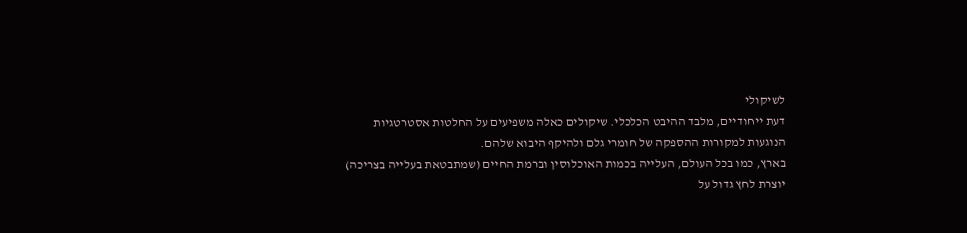לשיקולי
דעת ייחודיים, מלבד ההיבט הכלכלי. שיקולים כאלה משפיעים על החלטות אסטרטגיות
הנוגעות למקורות ההספקה של חומרי גלם ולהיקף היבוא שלהם.
בארץ, כמו בכל העולם, העלייה בכמות האוכלוסין וברמת החיים (שמתבטאת בעלייה בצריכה)
יוצרת לחץ גדול על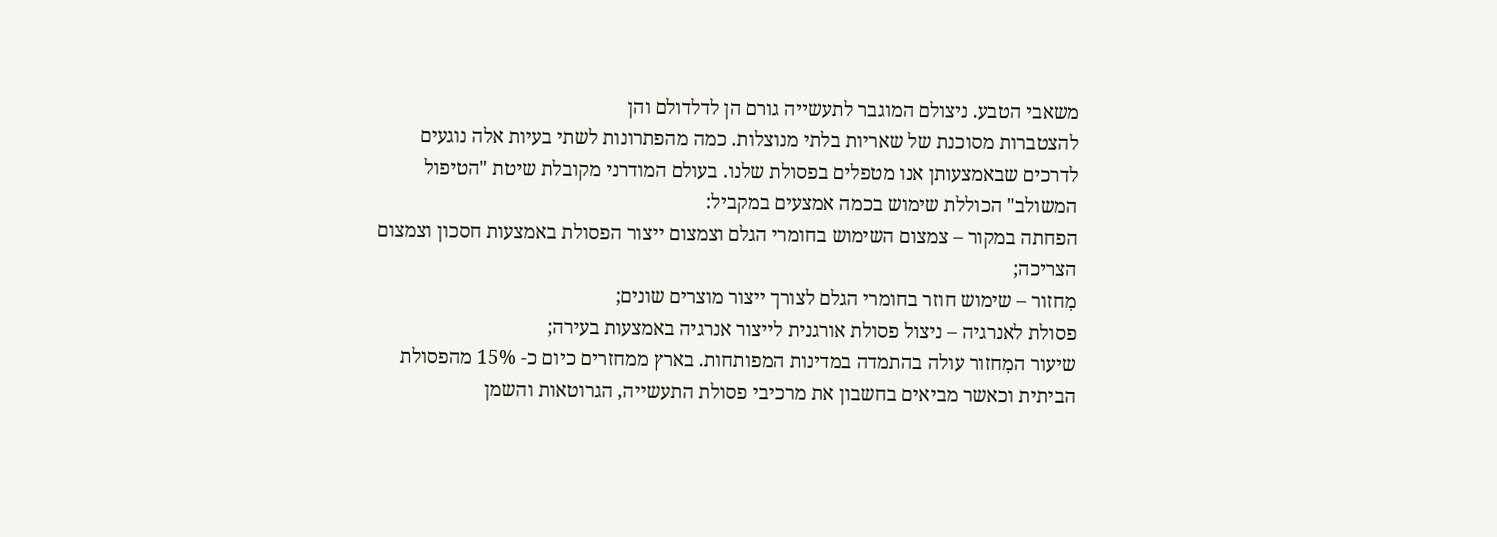משאבי הטבע. ניצולם המוגבר לתעשייה גורם הן לדלדולם והן
להצטברות מסוכנת של שאריות בלתי מנוצלות. כמה מהפתרונות לשתי בעיות אלה נוגעים
לדרכים שבאמצעותן אנו מטפלים בפסולת שלנו. בעולם המודרני מקובלת שיטת "הטיפול
המשולב" הכוללת שימוש בכמה אמצעים במקביל:
הפחתה במקור – צמצום השימוש בחומרי הגלם וצמצום ייצור הפסולת באמצעות חסכון וצמצום
הצריכה;
מִחזור – שימוש חוזר בחומרי הגלם לצורך ייצור מוצרים שונים;
פסולת לאנרגיה – ניצול פסולת אורגנית לייצור אנרגיה באמצעות בעירה;
שיעור המִחזור עולה בהתמדה במדינות המפותחות. בארץ ממחזרים כיום כ- 15% מהפסולת
הביתית וכאשר מביאים בחשבון את מרכיבי פסולת התעשייה, הגרוטאות והשמן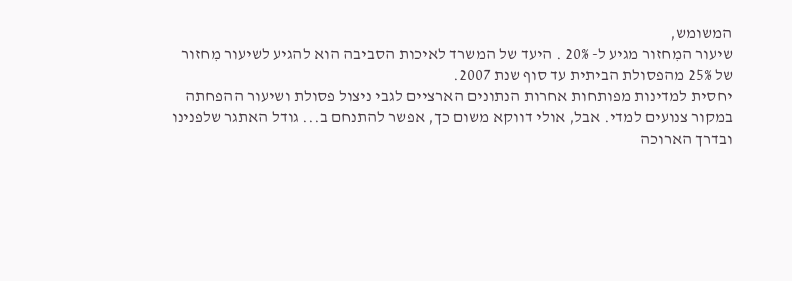המשומש,
שיעור המִחזור מגיע ל- 20% . היעד של המשרד לאיכות הסביבה הוא להגיע לשיעור מִחזור
של 25% מהפסולת הביתית עד סוף שנת 2007.
יחסית למדינות מפותחות אחרות הנתונים הארציים לגבי ניצול פסולת ושיעור ההפחתה
במקור צנועים למדי. אבל, אולי דווקא משום כך, אפשר להתנחם ב... גודל האתגר שלפנינו
ובדרך הארוכה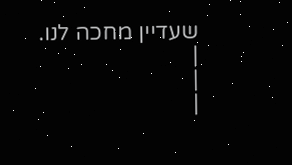שעדיין מחכה לנו.
|
|
|